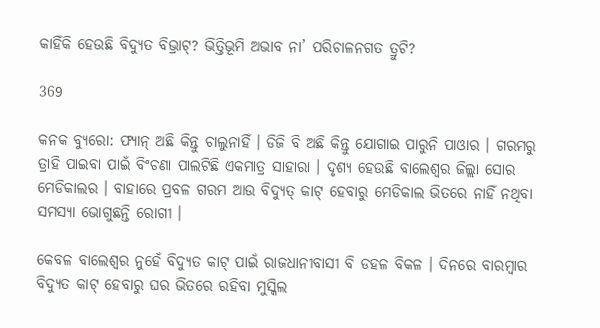କାହିଁକି ହେଉଛି ବିଦ୍ୟୁତ ବିଭ୍ରାଟ୍? ଭିତ୍ତିଭୂମି ଅଭାବ ନା’ ପରିଚାଳନଗତ ତ୍ରୁଟି?

369

କନକ ବ୍ୟୁରୋ: ଫ୍ୟାନ୍ ଅଛି କିନ୍ତୁ ଚାଲୁନାହିଁ । ଡିଜି ବି ଅଛି କିନ୍ତୁ ଯୋଗାଇ ପାରୁନି ପାଓାର । ଗରମରୁ ତ୍ରାହି ପାଇବା ପାଇଁ ବିଂଚଣା ପାଲଟିଛି ଏକମାତ୍ର ସାହାରା । ଦୃଶ୍ୟ ହେଉଛି ବାଲେଶ୍ୱର ଜିଲ୍ଲା ସୋର ମେଡିକାଲର । ବାହାରେ ପ୍ରବଳ ଗରମ ଆଉ ବିଦ୍ୟୁତ୍ କାଟ୍ ହେବାରୁ ମେଡିକାଲ ଭିତରେ ନାହିଁ ନଥିବା ସମସ୍ୟା ଭୋଗୁଛନ୍ତି ରୋଗୀ ।

କେବଳ ବାଲେଶ୍ୱର ନୁହେଁ ବିଦ୍ୟୁତ କାଟ୍ ପାଇଁ ରାଜଧାନୀବାସୀ ବି ଡହଳ ବିକଳ । ଦିନରେ ବାରମ୍ବାର ବିଦ୍ୟୁତ କାଟ୍ ହେବାରୁ ଘର ଭିତରେ ରହିବା ମୁସ୍କିଲ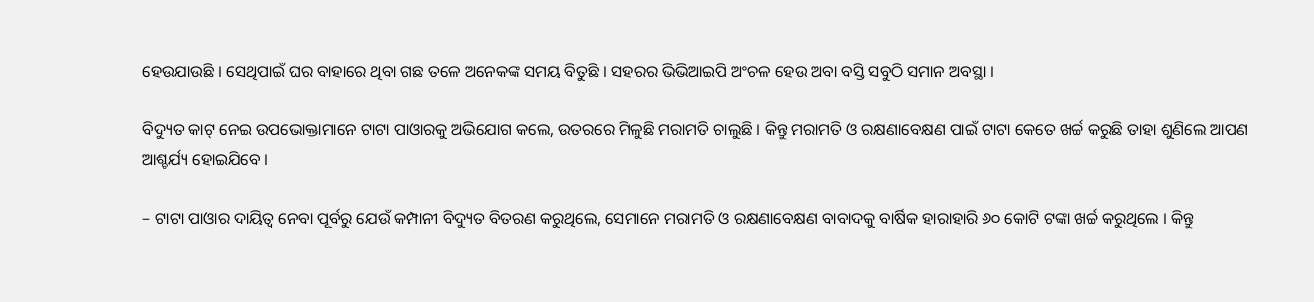ହେଉଯାଉଛି । ସେଥିପାଇଁ ଘର ବାହାରେ ଥିବା ଗଛ ତଳେ ଅନେକଙ୍କ ସମୟ ବିତୁଛି । ସହରର ଭିଭିଆଇପି ଅଂଚଳ ହେଉ ଅବା ବସ୍ତି ସବୁଠି ସମାନ ଅବସ୍ଥା ।

ବିଦ୍ୟୁତ କାଟ୍ ନେଇ ଉପଭୋକ୍ତାମାନେ ଟାଟା ପାଓାରକୁ ଅଭିଯୋଗ କଲେ, ଉତରରେ ମିଳୁଛି ମରାମତି ଚାଲୁଛି । କିନ୍ତୁ ମରାମତି ଓ ରକ୍ଷଣାବେକ୍ଷଣ ପାଇଁ ଟାଟା କେତେ ଖର୍ଚ୍ଚ କରୁଛି ତାହା ଶୁଣିଲେ ଆପଣ ଆଶ୍ଚର୍ଯ୍ୟ ହୋଇଯିବେ ।

– ଟାଟା ପାଓାର ଦାୟିତ୍ୱ ନେବା ପୂର୍ବରୁ ଯେଉଁ କମ୍ପାନୀ ବିଦ୍ୟୁତ ବିତରଣ କରୁଥିଲେ, ସେମାନେ ମରାମତି ଓ ରକ୍ଷଣାବେକ୍ଷଣ ବାବାଦକୁ ବାର୍ଷିକ ହାରାହାରି ୬୦ କୋଟି ଟଙ୍କା ଖର୍ଚ୍ଚ କରୁଥିଲେ । କିନ୍ତୁ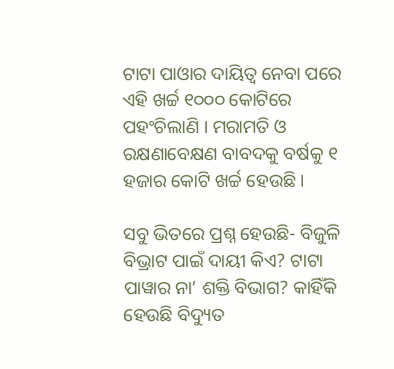ଟାଟା ପାଓାର ଦାୟିତ୍ୱ ନେବା ପରେ ଏହି ଖର୍ଚ୍ଚ ୧୦୦୦ କୋଟିରେ ପହଂଚିଲାଣି । ମରାମତି ଓ ରକ୍ଷଣାବେକ୍ଷଣ ବାବଦକୁ ବର୍ଷକୁ ୧ ହଜାର କୋଟି ଖର୍ଚ୍ଚ ହେଉଛି ।

ସବୁ ଭିତରେ ପ୍ରଶ୍ନ ହେଉଛି- ବିଜୁଳି ବିଭ୍ରାଟ ପାଇଁ ଦାୟୀ କିଏ? ଟାଟା ପାୱାର ନା’ ଶକ୍ତି ବିଭାଗ? କାହିଁକି ହେଉଛି ବିଦ୍ୟୁତ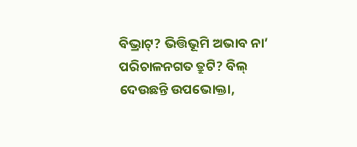ବିଭ୍ରାଟ୍? ଭିତ୍ତିଭୂମି ଅଭାବ ନା’ ପରିଚାଳନଗତ ତ୍ରୁଟି? ବିଲ୍ ଦେଉଛନ୍ତି ଉପଭୋକ୍ତା,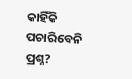କାହିଁକି ପଚାରିବେନି ପ୍ରଶ୍ନ?